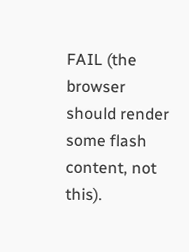FAIL (the browser should render some flash content, not this).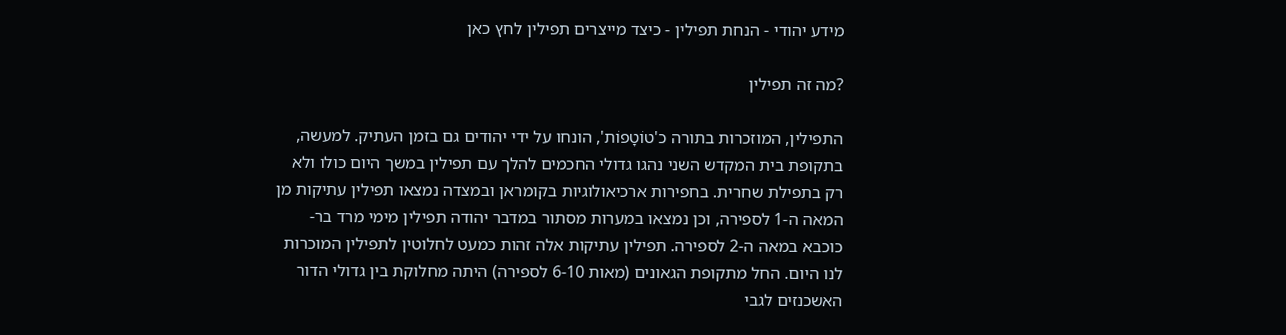מידע יהודי - הנחת תפילין - כיצד מייצרים תפילין לחץ כאן

?מה זה תפילין

התפילין, המוזכרות בתורה כ'טוֹטָפוֹת', הונחו על ידי יהודים גם בזמן העתיק. למעשה, בתקופת בית המקדש השני נהגו גדולי החכמים להלך עם תפילין במשך היום כולו ולא רק בתפילת שחרית. בחפירות ארכיאולוגיות בקומראן ובמצדה נמצאו תפילין עתיקות מן המאה ה-1 לספירה, וכן נמצאו במערות מסתור במדבר יהודה תפילין מימי מרד בר-כוכבא במאה ה-2 לספירה. תפילין עתיקות אלה זהות כמעט לחלוטין לתפילין המוכרות לנו היום. החל מתקופת הגאונים (מאות 6-10 לספירה) היתה מחלוקת בין גדולי הדור האשכנזים לגבי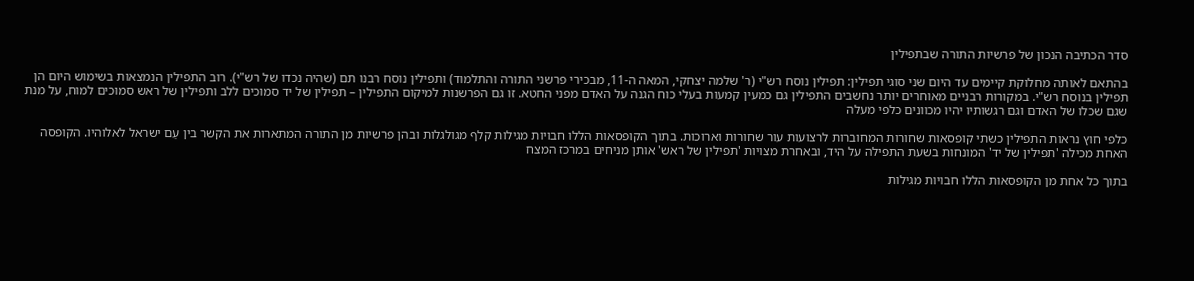סדר הכתיבה הנכון של פרשיות התורה שבתפילין

בהתאם לאותה מחלוקת קיימים עד היום שני סוגי תפילין: תפילין נוסח רש"י (ר' שלמה יצחקי, המאה ה-11, מבכירי פרשני התורה והתלמוד) ותפילין נוסח רבנו תם (שהיה נכדו של רש"י). רוב התפילין הנמצאות בשימוש היום הן תפילין בנוסח רש"י. במקורות רבניים מאוחרים יותר נחשבים התפילין גם כמעין קמעות בעלי כוח הגנה על האדם מפני החטא. זו גם הפרשנות למיקום התפילין – תפילין של יד סמוכים ללב ותפילין של ראש סמוכים למוח, על מנת שגם שכלו של האדם וגם רגשותיו יהיו מכוונים כלפי מעלה

כלפי חוץ נראות התפילין כשתי קופסאות שחורות המחוברות לרצועות עור שחורות וארוכות. בתוך הקופסאות הללו חבויות מגילות קלף מגולגלות ובהן פרשיות מן התורה המתארות את הקשר בין עַם ישראל לאלוהיו. הקופסה האחת מכילה 'תפילין של יד' המונחות בשעת התפילה על היד, ובאחרת מצויות 'תפילין של ראש' אותן מניחים במרכז המצח

בתוך כל אחת מן הקופסאות הללו חבויות מגילות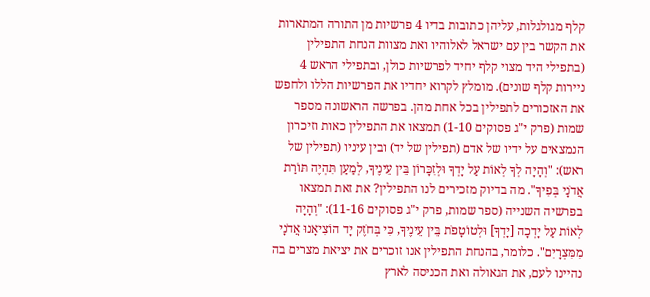קלף מגולגלות, עליהן כתובות בדיו 4 פרשיות מן התורה המתארות את הקשר בין עם ישראל לאלוהיו ואת מצוות הנחת התפילין (בתפילי היד מצוי קלף יחיד לפרשיות כולן, ובתפילי הראש 4 ניירות קלף שונים). מומלץ לקרוא יחדיו את הפרשיות הללו ולחפש את האזכורים לתפילין בכל אחת מהן. בפרשה הראשונה מספר שמות (פרק י"ג פסוקים 1-10) תמצאו את התפילין כאות וזיכרון הנמצאים על ידיו של אדם (תפילין של יד) ובין עיניו (תפילין של ראש): "וְהָיָה לְךָ לְאוֹת עַל יָדְךָ וּלְזִכָּרוֹן בֵּין עֵינֶיךָ, לְמַעַן תִּהְיֶה תּוֹרַת אֲדֹנָי בְּפִיךָ". מה בדיוק מזכירים לנו התפילין? את זאת תמצאו בפרשיה השנייה (ספר שמות, פרק י"ג פסוקים 11-16): "וְהָיָה לְאוֹת עַל יָדְכָה [יָדְךָ] וּלְטוֹטָפֹת בֵּין עֵינֶיךָ, כִּי בְּחֹזֶק יָד הוֹצִיאָנוּ אֲדֹנָי מִמִּצְרָיִם". כלומר, בהנחת התפילין אנו זוכרים את יציאת מצרים בה נהיינו לעם, את הגאולה ואת הכניסה לארץ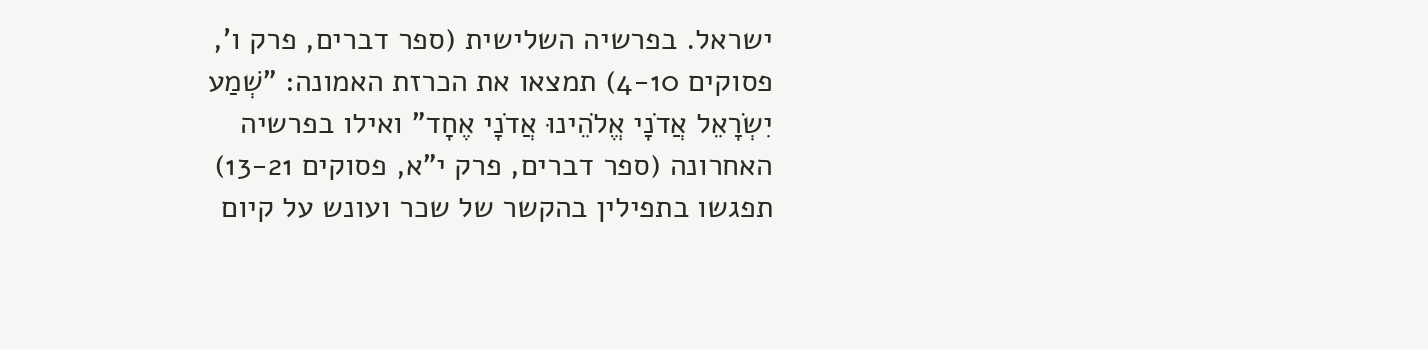ישראל. בפרשיה השלישית (ספר דברים, פרק ו', פסוקים 4-10) תמצאו את הכרזת האמונה: "שְׁמַע יִשְׂרָאֵל אֲדֹנָי אֱלֹהֵינוּ אֲדֹנָי אֶחָד" ואילו בפרשיה האחרונה (ספר דברים, פרק י"א, פסוקים 13-21) תפגשו בתפילין בהקשר של שכר ועונש על קיום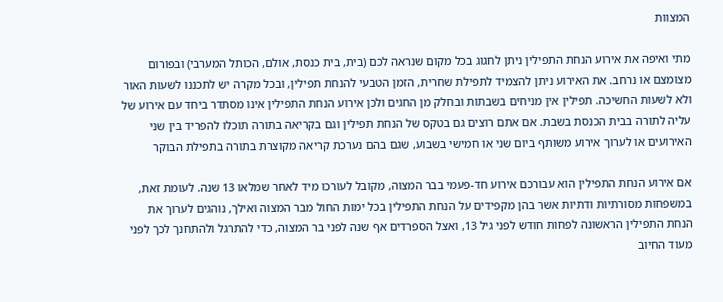המצוות

מתי ואיפה את אירוע הנחת התפילין ניתן לחגוג בכל מקום שנראה לכם (בית, בית כנסת, אולם, הכותל המערבי) ובפורום מצומצם או נרחב. את האירוע ניתן להצמיד לתפילת שחרית, הזמן הטבעי להנחת תפילין, ובכל מקרה יש לתכננו לשעות האור ולא לשעות החשיכה. תפילין אין מניחים בשבתות ובחלק מן החגים ולכן אירוע הנחת התפילין אינו מסתדר ביחד עם אירוע של עליה לתורה בבית הכנסת בשבת. אם אתם רוצים גם בטקס של הנחת תפילין וגם בקריאה בתורה תוכלו להפריד בין שני האירועים או לערוך אירוע משותף ביום שני או חמישי בשבוע, שגם בהם נערכת קריאה מקוצרת בתורה בתפילת הבוקר

אם אירוע הנחת התפילין הוא עבורכם אירוע חד-פעמי בבר המצוה, מקובל לעורכו מיד לאחר שמלאו 13 שנה. לעומת זאת, במשפחות מסורתיות ודתיות אשר בהן מקפידים על הנחת התפילין בכל ימות החול מבר המצוה ואילך, נוהגים לערוך את הנחת התפילין הראשונה לפחות חודש לפני גיל 13, ואצל הספרדים אף שנה לפני בר המצוה, כדי להתרגל ולהתחנך לכך לפני מעוד החיוב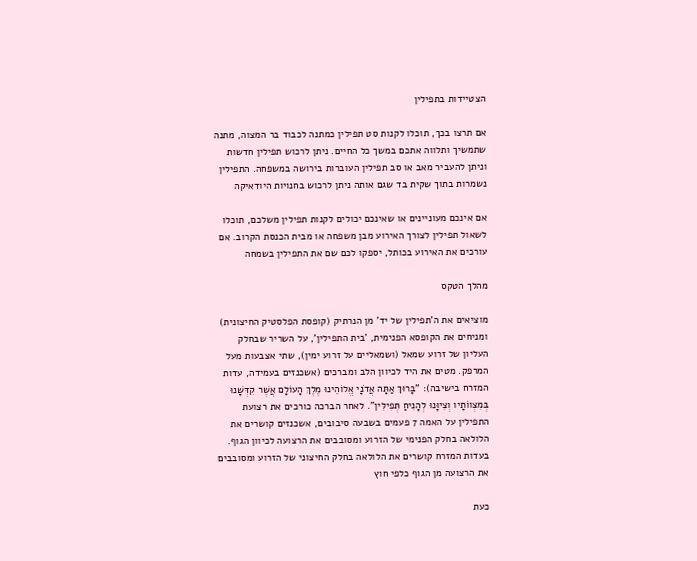הצטיידות בתפילין

אם תרצו בכך, תוכלו לקנות סט תפילין כמתנה לכבוד בר המצוה, מתנה שתמשיך ותלווה אתכם במשך כל החיים. ניתן לרכוש תפילין חדשות וניתן להעביר מאב או סב תפילין העוברות בירושה במשפחה. התפילין נשמרות בתוך שקית בד שגם אותה ניתן לרכוש בחנויות היודאיקה

אם אינכם מעוניינים או שאינכם יכולים לקנות תפילין משלכם, תוכלו לשאול תפילין לצורך האירוע מבן משפחה או מבית הכנסת הקרוב. אם עורכים את האירוע בכותל, יספקו לכם שם את התפילין בשמחה

מהלך הטקס

מוציאים את ה'תפילין של יד' מן הנרתיק (קופסת הפלסטיק החיצונית) ומניחים את הקופסא הפנימית, 'בית התפילין', על השריר שבחלק העליון של זרוע שמאל (ושמאליים על זרוע ימין), שתי אצבעות מעל המרפק. מטים את היד לכיוון הלב ומברכים (אשכנזים בעמידה, עדות המזרח בישיבה): "בָּרוּךְ אַתָּה אֲדֹנָי אֱלוֹהֵינוּ מֶלֶךְ הָעוֹלָם אֲשֶׁר קִדְּשָׁנוּ בְּמִצְווֹתָיו וְצִיוָּנוּ לְהָנִיחַ תְּפִילִּין". לאחר הברכה כורכים את רצועת התפילין על האמה 7 פעמים בשבעה סיבובים, אשכנזים קושרים את הלולאה בחלק הפנימי של הזרוע ומסובבים את הרצועה לכיוון הגוף. בעדות המזרח קושרים את הלולאה בחלק החיצוני של הזרוע ומסובבים את הרצועה מן הגוף כלפי חוץ

כעת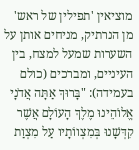מוציאין 'תפילין של ראש' מן הנרתיק, מניחים אותן על השערות שמעל למצח, בין העיניים, ומברכים (כולם בעמידה): "בָּרוּךְ אַתָּה אֲדֹנָי אֱלוֹהֵינוּ מֶלֶךְ הָעוֹלָם אֲשֶׁר קִדְּשָׁנוּ בְּמִצְווֹתָיו עַל מִצְוַת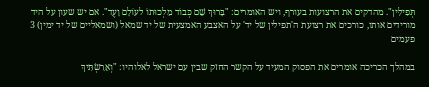תְּפִילִּין". מהדקים את הרצועות בעורף, ויש האומרים: "בָּרוּךְ שֵׁם כְּבוֹד מַלְכוּתוֹ לעוֹלָם וָעֶד". אם יש שעון על היד מורידים אותו, כורכים את רצועת ה'תפילין של יד' על האצבע האמצעית של יד שמאל (ושמאליים של יד ימין) 3 פעמים

במהלך הכריכה אומרים את הפסוק המעיד על הקשר החזק שבין עם ישראל לאלוהיו: "וְאֵרַשְׂתִּיךְ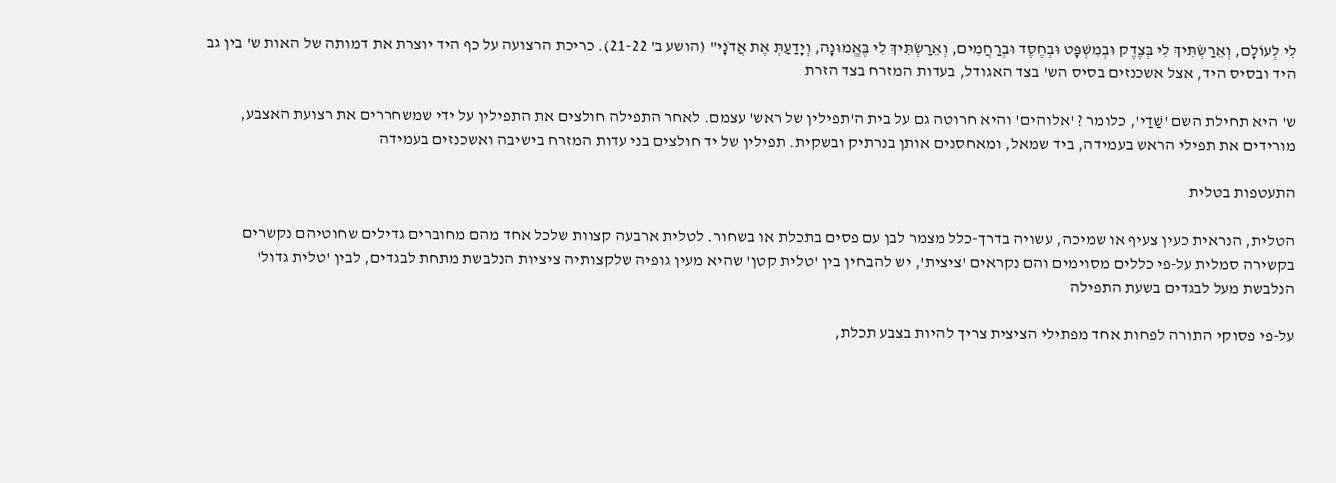לִי לְעוֹלָם, וְאֵרַשְׂתִּיךְ לִי בְּצֶדֶק וּבְמִשְׁפָּט וּבְחֶסֶד וּבְרַחֲמִים, וְאֵרַשְׂתִּיךְ לִי בֶּאֱמוּנָה, וְיָדַעַתְּ אֶת אֲדֹנָי" (הושע ב' 21-22). כריכת הרצועה על כף היד יוצרת את דמותה של האות ש' בין גב היד ובסיס היד, אצל אשכנזים בסיס הש' בצד האגודל, בעדות המזרח בצד הזרת

ש' היא תחילת השם 'שַׁדַי', כלומר ? 'אלוהים' והיא חרוטה גם על בית ה'תפילין של ראש' עצמם. לאחר התפילה חולצים את התפילין על ידי שמשחררים את רצועת האצבע, מורידים את תפילי הראש בעמידה, ביד שמאל, ומאחסנים אותן בנרתיק ובשקית. תפילין של יד חולצים בני עדות המזרח בישיבה ואשכנזים בעמידה

התעטפות בטלית

הטלית, הנראית כעין צעיף או שמיכה, עשויה בדרך-כלל מצמר לבן עם פסים בתכלת או בשחור. לטלית ארבעה קצוות שלכל אחד מהם מחוברים גדילים שחוטיהם נקשרים בקשירה סמלית על-פי כללים מסוימים והם נקראים 'ציצית', יש להבחין בין 'טלית קטן' שהיא מעין גופיה שלקצותיה ציציות הנלבשת מתחת לבגדים, לבין 'טלית גדול' הנלבשת מעל לבגדים בשעת התפילה

על-פי פסוקי התורה לפחות אחד מפתילי הציצית צריך להיות בצבע תכלת,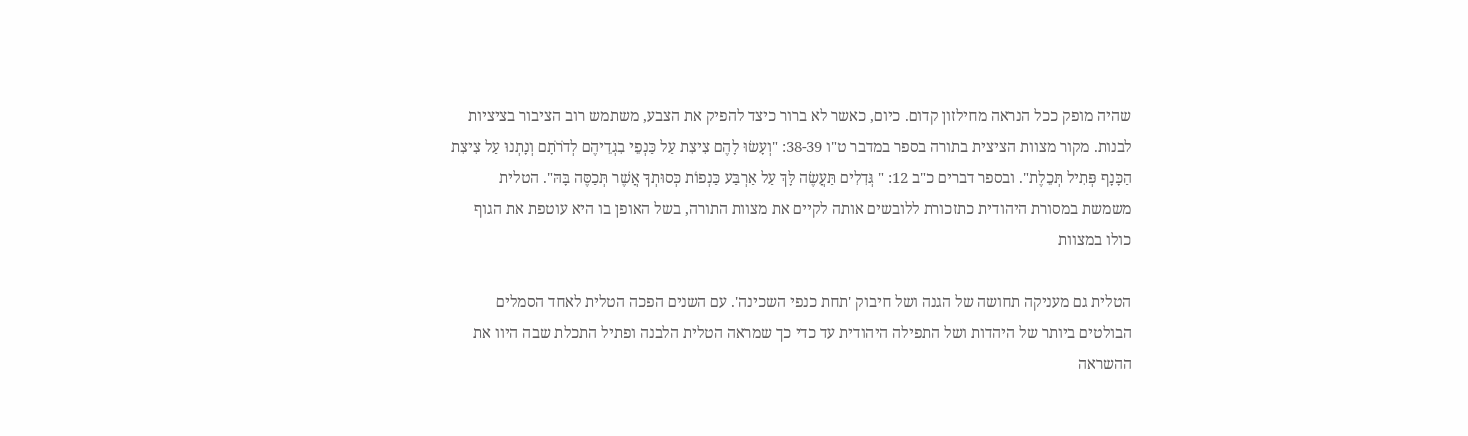שהיה מופק ככל הנראה מחילזון קדום. כיום, כאשר לא ברור כיצד להפיק את הצבע, משתמש רוב הציבור בציציות לבנות. מקור מצוות הציצית בתורה בספר במדבר ט"ו 38-39: "וְעָשׂוּ לָהֶם צִיצִת עַל כַּנְפֵי בִגְדֵיהֶם לְדֹרֹתָם וְנָתְנוּ עַל צִיצִת הַכָּנָף פְּתִיל תְּכֵלֶת". ובספר דברים כ"ב 12: " גְּדִלִים תַּעֲשֶׂה לָּךְ עַל אַרְבַּע כַּנְפוֹת כְּסוּתְךָ אֲשֶׁר תְּכַסֶּה בָּהּ". הטלית משמשת במסורת היהודית כתזכורת ללובשים אותה לקיים את מצוות התורה, בשל האופן בו היא עוטפת את הגוף כולו במצוות

הטלית גם מעניקה תחושה של הגנה ושל חיבוק 'תחת כנפי השכינה'. עם השנים הפכה הטלית לאחד הסמלים הבולטים ביותר של היהדות ושל התפילה היהודית עד כדי כך שמראה הטלית הלבנה ופתיל התכלת שבה היוו את ההשראה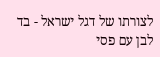לצורתו של דגל ישראל - בד לבן עם פסי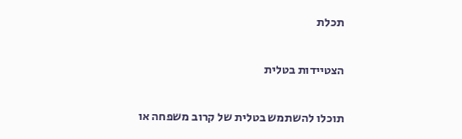תכלת

הצטיידות בטלית

תוכלו להשתמש בטלית של קרוב משפחה או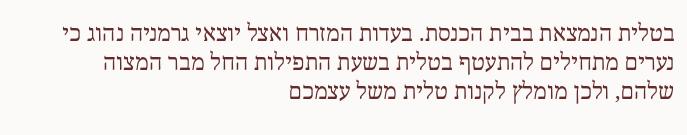בטלית הנמצאת בבית הכנסת. בעדות המזרח ואצל יוצאי גרמניה נהוג כי נערים מתחילים להתעטף בטלית בשעת התפילות החל מבר המצוה שלהם, ולכן מומלץ לקנות טלית משל עצמכם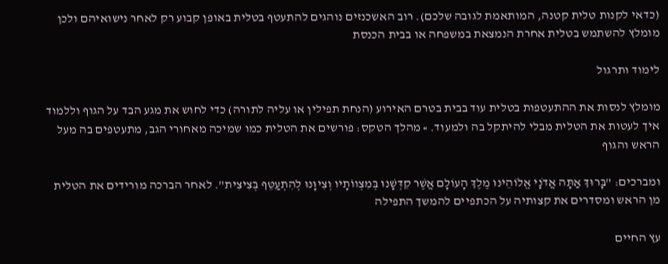(כדאי לקנות טלית קטנה, המותאמת לגובה שלכם). רוב האשכנזים נוהגים להתעטף בטלית באופן קבוע רק לאחר נישואיהם ולכן מומלץ להשתמש בטלית אחרת הנמצאת במשפחה או בבית הכנסת

לימוד ותרגול

מומלץ לנסות את ההתעטפות בטלית עוד בבית בטרם האירוע (הנחת תפילין או עליה לתורה) כדי לחוש את מגע הבד על הגוף וללמוד איך לעטות את הטלית מבלי להיתקל בה ולמעוד. » מהלך הטקס: פורשים את הטלית כמו שמיכה מאחורי הגב, מתעטפים בה מעל הראש והגוף

ומברכים: "בָּרוּךְ אַתָּה אֲדֹנָי אֱלוֹהֵינוּ מֶלֶךְ הָעוֹלָם אֲשֶׁר קִדְּשָׁנוּ בְּמִצְווֹתָיו וְצִיוָּנוּ לְהִתְעַטֵּף בְּצִיצִית". לאחר הברכה מורידים את הטלית מן הראש ומסדרים את קצותיה על הכתפיים להמשך התפילה

עץ החיים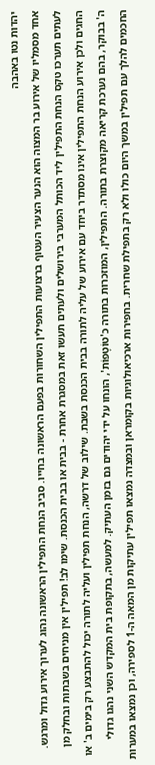יהדות נטו באהבה
אחד מסמליו של אירוע בר המצוה הוא הנער הצעיר העטוף ברצועות התפילין השחורות בפעם הראשונה בחייו. סביב הנחת התפילין הראשונה נהוג לערוך אירוע גדול ומרגש. לעתים תערכו טקס הנחת התפילין ליד הכותל המערבי בירושלים ולעתים תעשו זאת במסגרת אחרת - בבית או בבית הכנסת. שימו לב! תפילין אין מניחים בשבתות ובחלק מן החגים ולכן אירוע הנחת התפילין אינו מסתדר ביחד עם אירוע של עליה לתורה בבית הכנסת בשבת. שילוב של דרשה, הנחת תפילין ועליה לתורה יכול להתבצע רק בימים ב' או ה' בבוקר, בהם נערכת קריאה מקוצרת בתורה. התפילין, המוזכרות בתורה כ'טוֹטָפוֹת', הונחו על ידי יהודים גם בזמן העתיק. למעשה, בתקופת בית המקדש השני נהגו גדולי החכמים להלך עם תפילין במשך היום כולו ולא רק בתפילת שחרית. בחפירות ארכיאולוגיות בקומראן ובמצדה נמצאו תפילין עתיקות מן המאה ה-1 לספירה, וכן נמצאו במערות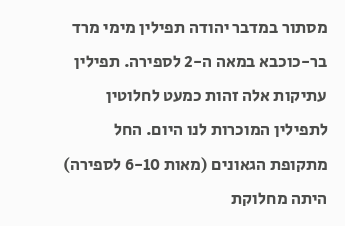מסתור במדבר יהודה תפילין מימי מרד בר-כוכבא במאה ה-2 לספירה. תפילין עתיקות אלה זהות כמעט לחלוטין לתפילין המוכרות לנו היום. החל מתקופת הגאונים (מאות 6-10 לספירה) היתה מחלוקת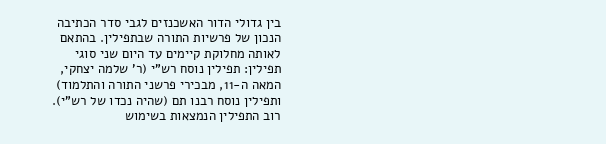בין גדולי הדור האשכנזים לגבי סדר הכתיבה הנכון של פרשיות התורה שבתפילין. בהתאם לאותה מחלוקת קיימים עד היום שני סוגי תפילין: תפילין נוסח רש"י (ר' שלמה יצחקי, המאה ה-11, מבכירי פרשני התורה והתלמוד) ותפילין נוסח רבנו תם (שהיה נכדו של רש"י). רוב התפילין הנמצאות בשימוש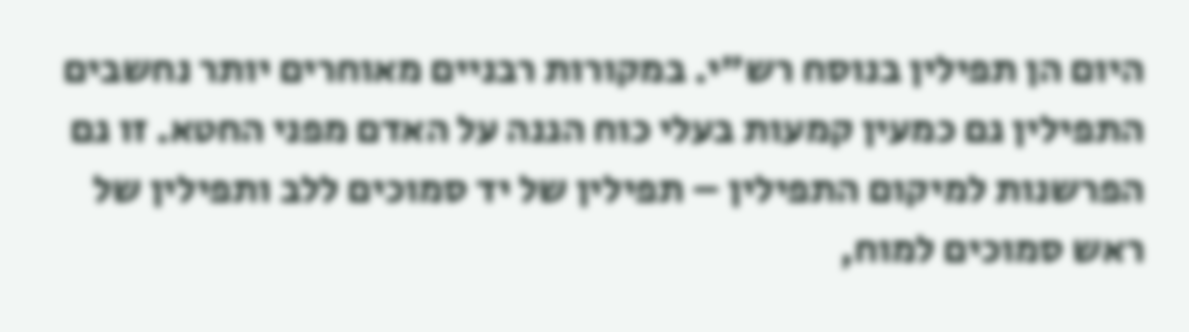היום הן תפילין בנוסח רש"י. במקורות רבניים מאוחרים יותר נחשבים התפילין גם כמעין קמעות בעלי כוח הגנה על האדם מפני החטא. זו גם הפרשנות למיקום התפילין – תפילין של יד סמוכים ללב ותפילין של ראש סמוכים למוח,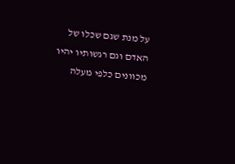על מנת שגם שכלו של האדם וגם רגשותיו יהיו מכוונים כלפי מעלה